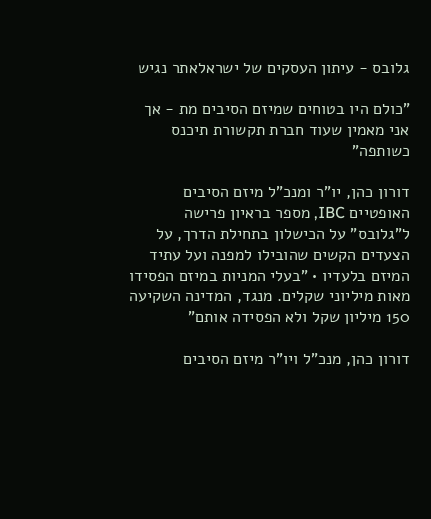גלובס - עיתון העסקים של ישראלאתר נגיש

"כולם היו בטוחים שמיזם הסיבים מת - אך אני מאמין שעוד חברת תקשורת תיכנס כשותפה"

דורון כהן, יו"ר ומנכ"ל מיזם הסיבים האופטיים IBC, מספר בראיון פרישה ל"גלובס" על הכישלון בתחילת הדרך, על הצעדים הקשים שהובילו למפנה ועל עתיד המיזם בלעדיו • "בעלי המניות במיזם הפסידו מאות מיליוני שקלים. מנגד, המדינה השקיעה 150 מיליון שקל ולא הפסידה אותם"

דורון כהן, מנכ"ל ויו"ר מיזם הסיבים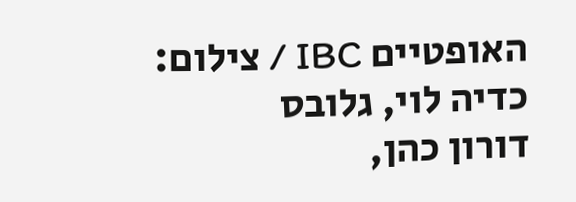האופטיים IBC / צילום: כדיה לוי, גלובס
דורון כהן,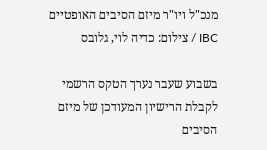מנכ"ל ויו"ר מיזם הסיבים האופטיים IBC / צילום: כדיה לוי, גלובס

בשבוע שעבר נערך הטקס הרשמי לקבלת הרישיון המעודכן של מיזם הסיבים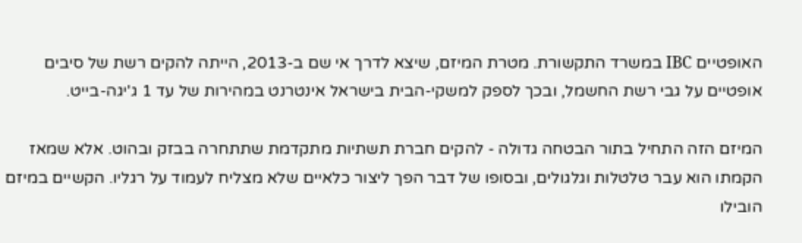האופטיים IBC במשרד התקשורת. מטרת המיזם, שיצא לדרך אי שם ב-2013, הייתה להקים רשת של סיבים אופטיים על גבי רשת החשמל, ובכך לספק למשקי-הבית בישראל אינטרנט במהירות של עד 1 ג'יגה-בייט.

המיזם הזה התחיל בתור הבטחה גדולה - להקים חברת תשתיות מתקדמת שתתחרה בבזק ובהוט. אלא שמאז הקמתו הוא עבר טלטלות וגלגולים, ובסופו של דבר הפך ליצור כלאיים שלא מצליח לעמוד על רגליו. הקשיים במיזם הובילו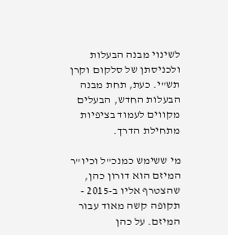לשינוי מבנה הבעלות ולכניסתן של סלקום וקרן תש"י. כעת, תחת מבנה הבעלות החדש, הבעלים מקווים לעמוד בציפיות מתחילת הדרך.

מי ששימש כמנכ"ל וכיו"ר המיזם הוא דורון כהן, שהצטרף אליו ב-2015 - תקופה קשה מאוד עבור המיזם. על כהן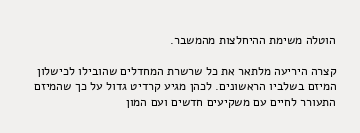הוטלה משימת ההיחלצות מהמשבר.

קצרה היריעה מלתאר את כל שרשרת המחדלים שהובילו לכישלון המיזם בשלביו הראשונים. לכהן מגיע קרדיט גדול על כך שהמיזם התעורר לחיים עם משקיעים חדשים ועם המון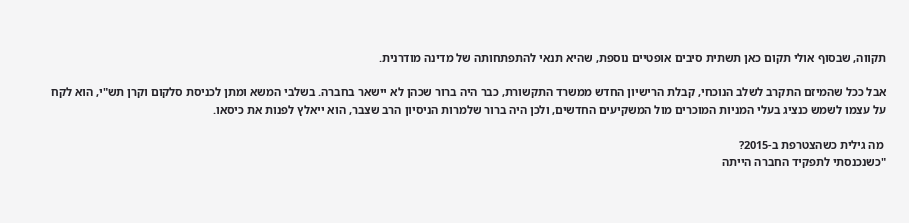תקווה, שבסוף אולי תקום כאן תשתית סיבים אופטיים נוספת, שהיא תנאי להתפתחותה של מדינה מודרנית.

אבל ככל שהמיזם התקרב לשלב הנוכחי, קבלת הרישיון החדש ממשרד התקשורת, כבר היה ברור שכהן לא יישאר בחברה. בשלבי המשא ומתן לכניסת סלקום וקרן תש"י, הוא לקח על עצמו לשמש כנציג בעלי המניות המוכרים מול המשקיעים החדשים, ולכן היה ברור שלמרות הניסיון הרב שצבר, הוא ייאלץ לפנות את כיסאו.

 מה גילית כשהצטרפת ב-2015?
"כשנכנסתי לתפקיד החברה הייתה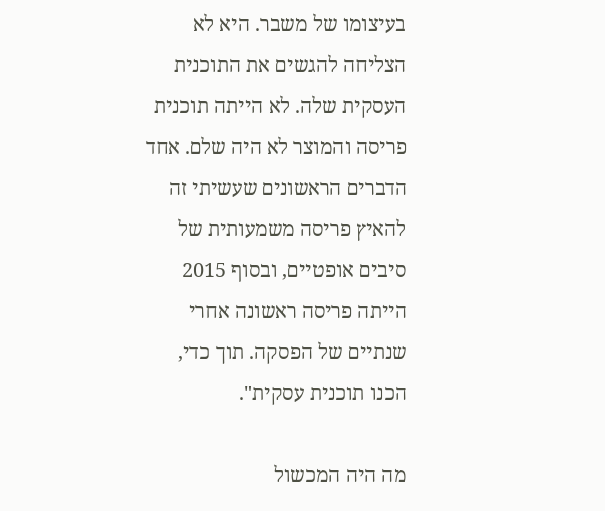בעיצומו של משבר. היא לא הצליחה להגשים את התוכנית העסקית שלה. לא הייתה תוכנית פריסה והמוצר לא היה שלם. אחד הדברים הראשונים שעשיתי זה להאיץ פריסה משמעותית של סיבים אופטיים, ובסוף 2015 הייתה פריסה ראשונה אחרי שנתיים של הפסקה. תוך כדי, הכנו תוכנית עסקית".

מה היה המכשול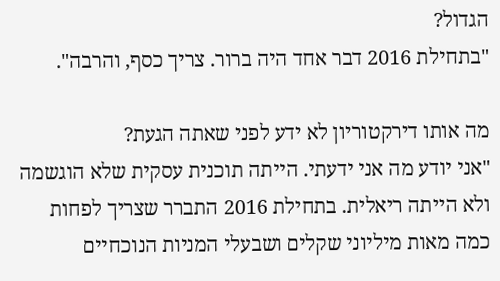הגדול?
"בתחילת 2016 דבר אחד היה ברור. צריך כסף, והרבה".

מה אותו דירקטוריון לא ידע לפני שאתה הגעת?
"אני יודע מה אני ידעתי. הייתה תוכנית עסקית שלא הוגשמה ולא הייתה ריאלית. בתחילת 2016 התברר שצריך לפחות כמה מאות מיליוני שקלים ושבעלי המניות הנוכחיים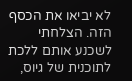לא יביאו את הכסף הזה. הצלחתי לשכנע אותם ללכת לתוכנית של גיוס,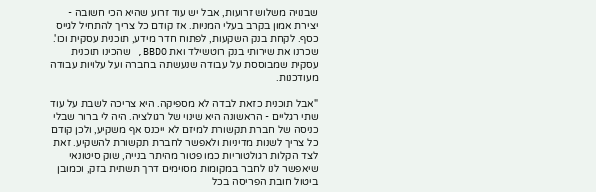שבנויה משלוש זרועות, אבל יש עוד זרוע שהיא הכי חשובה - יצירת אמון בקרב בעלי המניות. אז קודם כל צריך להתחיל לגייס כסף. לקחת בנק השקעות, לפתוח חדר מידע, תוכנית עסקית וכו'. שכרנו את שירותי בנק רוטשילד ואת BBDO, שהכינו תוכנית עסקית שמבוססת על עבודה שנעשתה בחברה ועל עלויות עבודה מעודכנות.

"אבל תוכנית כזאת לבדה לא מספיקה. היא צריכה לשבת על עוד שתי רגליים - הראשונה היא שינוי של רגולציה. היה לי ברור שבלי כניסה של חברת תקשורת למיזם לא ייכנס אף משקיע, ולכן קודם כל צריך לשנות מדיניות ולאפשר לחברת תקשורת להשקיע. זאת לצד הקלות רגולטוריות כמו פטור מהיתר בנייה, שוק סיטונאי שיאפשר לנו לחבר במקומות מסוימים דרך תשתית בזק, וכמובן ביטול חובת הפריסה בכל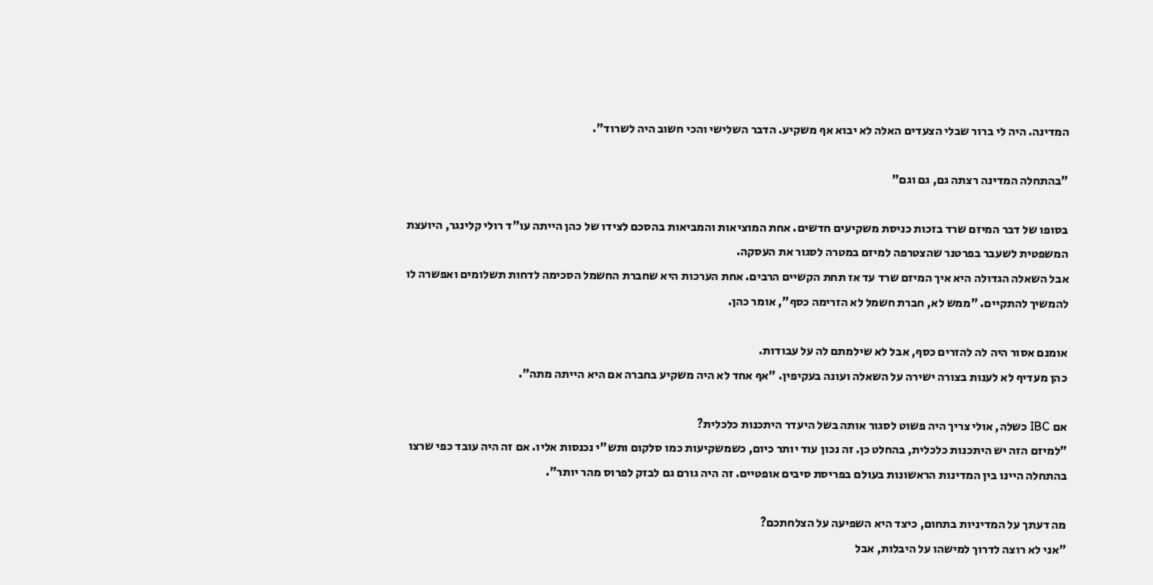המדינה. היה לי ברור שבלי הצעדים האלה לא יבוא אף משקיע. הדבר השלישי והכי חשוב היה לשרוד".

"בהתחלה המדינה רצתה גם, גם וגם"

בסופו של דבר המיזם שרד בזכות כניסת משקיעים חדשים. אחת המוציאות והמביאות בהסכם לצידו של כהן הייתה עו"ד רולי קלינגר, היועצת המשפטית לשעבר בפרטנר שהצטרפה למיזם במטרה לסגור את העסקה.
אבל השאלה הגדולה היא איך המיזם שרד עד אז תחת הקשיים הרבים. אחת הערכות היא שחברת החשמל הסכימה לדחות תשלומים ואפשרה לו להמשיך להתקיים. "ממש לא, חברת חשמל לא הזרימה כסף", אומר כהן.

אומנם אסור היה לה להזרים כסף, אבל לא שילמתם לה על עבודות.
כהן מעדיף לא לענות בצורה ישירה על השאלה ועונה בעקיפין. "אף אחד לא היה משקיע בחברה אם היא הייתה מתה".

אם IBC כשלה, אולי צריך היה פשוט לסגור אותה בשל היעדר היתכנות כלכלית?
"למיזם הזה יש היתכנות כלכלית, בהחלט כן. זה נכון עוד יותר כיום, כשמשקיעות כמו סלקום ותש"י נכנסות אליו. אם זה היה עובד כפי שרצו בהתחלה היינו בין המדינות הראשונות בעולם בפריסת סיבים אופטיים. זה היה גורם גם לבזק לפרוס מהר יותר".

מה דעתך על המדיניות בתחום, כיצד היא השפיעה על הצלחתכם?
"אני לא רוצה לדרוך למישהו על היבלות, אבל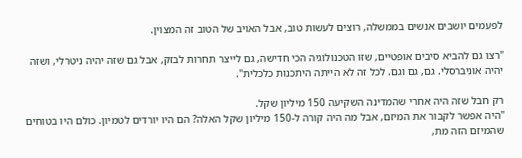לפעמים יושבים אנשים בממשלה, רוצים לעשות טוב, אבל האויב של הטוב זה המצוין.

"רצו גם להביא סיבים אופטיים, שזו הטכנולוגיה הכי חדישה, גם לייצר תחרות לבזק, אבל גם שזה יהיה ניטרלי, ושזה יהיה אוניברסלי. גם, גם וגם. לכל זה לא הייתה היתכנות כלכלית".

רק חבל שזה היה אחרי שהמדינה השקיעה 150 מיליון שקל.
"היה אפשר לקבור את המיזם, אבל מה היה קורה ל-150 מיליון שקל האלה? הם היו יורדים לטמיון. כולם היו בטוחים שהמיזם הזה מת,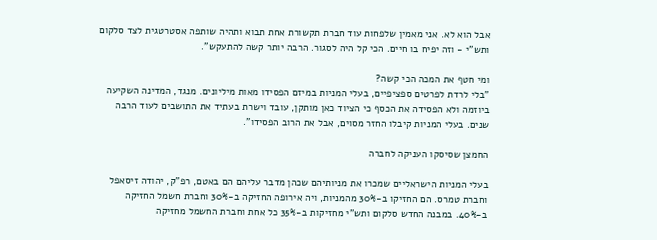אבל הוא לא. אני מאמין שלפחות עוד חברת תקשורת אחת תבוא ותהיה שותפה אסטרטגית לצד סלקום ותש"י - וזה יפיח בו חיים. הכי קל היה לסגור. הרבה יותר קשה להתעקש".

ומי חטף את המכה הכי קשה?
"בלי לרדת לפרטים ספציפיים, בעלי המניות במיזם הפסידו מאות מיליונים. מנגד, המדינה השקיעה ביוזמה ולא הפסידה את הכסף כי הציוד כאן מותקן, עובד וישרת בעתיד את התושבים לעוד הרבה שנים. בעלי המניות קיבלו החזר מסוים, אבל את הרוב הפסידו".

החמצן שסיסקו העניקה לחברה

בעלי המניות הישראליים שמכרו את מניותיהם שכהן מדבר עליהם הם באטם, רפ"ק, יהודה זיסאפל וחברת טמרס. הם החזיקו ב-30% מהמניות, ויה אירופה החזיקה ב-30% וחברת חשמל החזיקה ב-40%. במבנה החדש סלקום ותש"י מחזיקות ב-35% כל אחת וחברת החשמל מחזיקה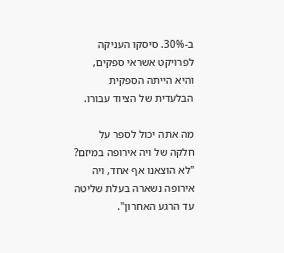ב-30%. סיסקו העניקה לפרויקט אשראי ספקים, והיא הייתה הספקית הבלעדית של הציוד עבורו.

מה אתה יכול לספר על חלקה של ויה אירופה במיזם?
"לא הוצאנו אף אחד, ויה אירופה נשארה בעלת שליטה עד הרגע האחרון".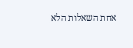אחת השאלות הלא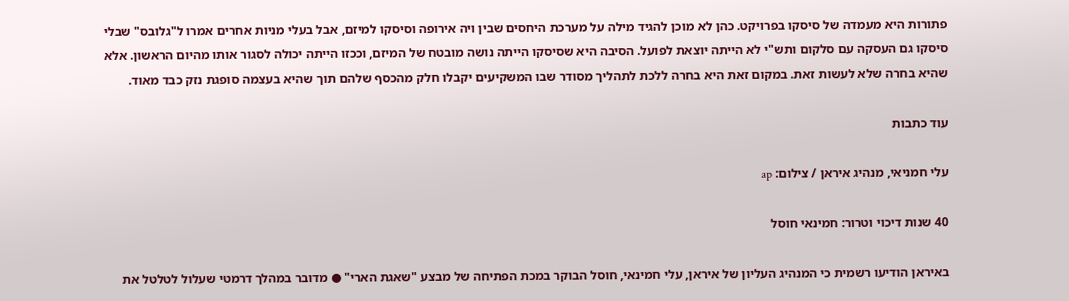פתורות היא מעמדה של סיסקו בפרויקט. כהן לא מוכן להגיד מילה על מערכת היחסים שבין ויה אירופה וסיסקו למיזם, אבל בעלי מניות אחרים אמרו ל"גלובס" שבלי סיסקו גם העסקה עם סלקום ותש"י לא הייתה יוצאת לפועל. הסיבה היא שסיסקו הייתה נושה מובטח של המיזם, וככזו הייתה יכולה לסגור אותו מהיום הראשון. אלא שהיא בחרה שלא לעשות זאת. במקום זאת היא בחרה ללכת לתהליך מסודר שבו המשקיעים יקבלו חלק מהכסף שלהם תוך שהיא בעצמה סופגת נזק כבד מאוד.

עוד כתבות

עלי חמניאי, מנהיג איראן / צילום: ap

40 שנות דיכוי וטרור: חמינאי חוסל

באיראן הודיעו רשמית כי המנהיג העליון של איראן, עלי חמינאי, חוסל הבוקר במכת הפתיחה של מבצע "שאגת הארי" ● מדובר במהלך דרמטי שעלול לטלטל את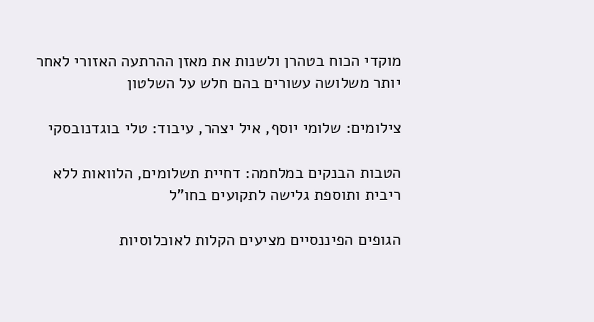מוקדי הכוח בטהרן ולשנות את מאזן ההרתעה האזורי לאחר יותר משלושה עשורים בהם חלש על השלטון

צילומים: שלומי יוסף, איל יצהר, עיבוד: טלי בוגדנובסקי

הטבות הבנקים במלחמה: דחיית תשלומים, הלוואות ללא ריבית ותוספת גלישה לתקועים בחו"ל

הגופים הפיננסיים מציעים הקלות לאוכלוסיות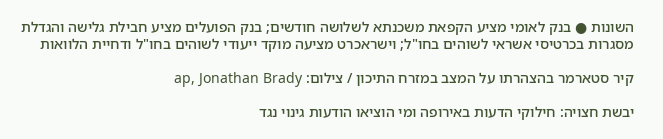השונות ● בנק לאומי מציע הקפאת משכנתא לשלושה חודשים; בנק הפועלים מציע חבילת גלישה והגדלת מסגרות בכרטיסי אשראי לשוהים בחו"ל; וישראכרט מציעה מוקד ייעודי לשוהים בחו"ל ודחיית הלוואות

קיר סטארמר בהצהרתו על המצב במזרח התיכון / צילום: ap, Jonathan Brady

יבשת חצויה: חילוקי הדעות באירופה ומי הוציאו הודעות גינוי נגד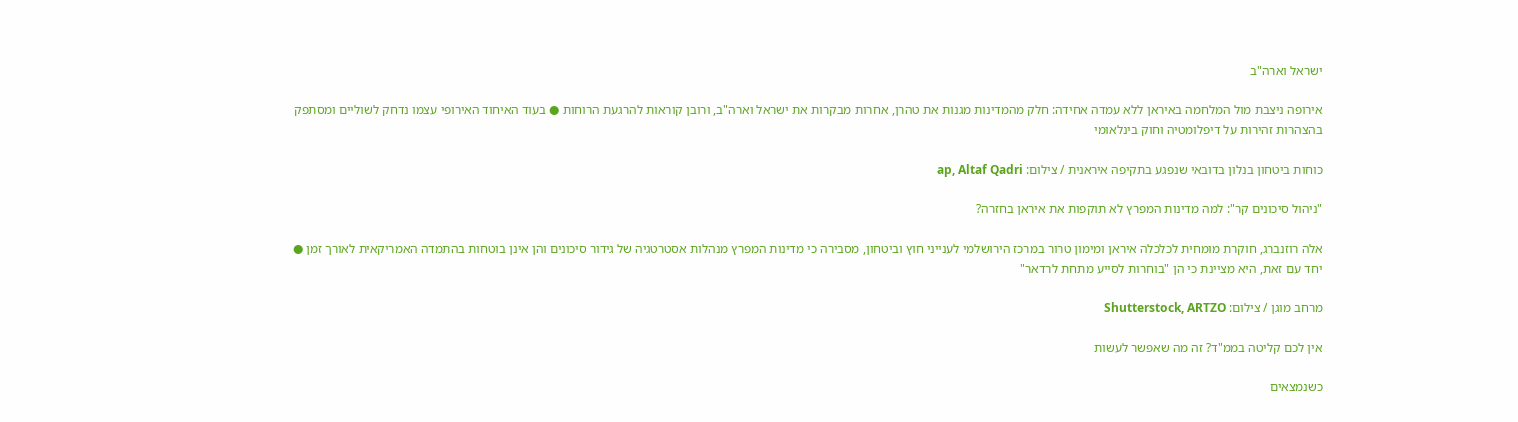ישראל וארה"ב

אירופה ניצבת מול המלחמה באיראן ללא עמדה אחידה: חלק מהמדינות מגנות את טהרן, אחרות מבקרות את ישראל וארה"ב, ורובן קוראות להרגעת הרוחות ● בעוד האיחוד האירופי עצמו נדחק לשוליים ומסתפק בהצהרות זהירות על דיפלומטיה וחוק בינלאומי

כוחות ביטחון בנלון בדובאי שנפגע בתקיפה איראנית / צילום: ap, Altaf Qadri

"ניהול סיכונים קר": למה מדינות המפרץ לא תוקפות את איראן בחזרה?

אלה רוזנברג, חוקרת מומחית לכלכלה איראן ומימון טרור במרכז הירושלמי לענייני חוץ וביטחון, מסבירה כי מדינות המפרץ מנהלות אסטרטגיה של גידור סיכונים והן אינן בוטחות בהתמדה האמריקאית לאורך זמן ● יחד עם זאת, היא מציינת כי הן "בוחרות לסייע מתחת לרדאר"

מרחב מוגן / צילום: Shutterstock, ARTZO

אין לכם קליטה בממ"ד? זה מה שאפשר לעשות

כשנמצאים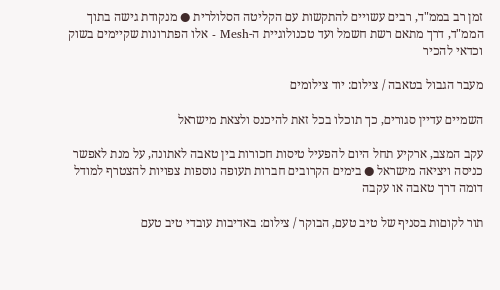זמן רב בממ"ד, רבים עשויים להתקשות עם הקליטה הסלולרית ● מנקודת גישה בתוך הממ"ד, דרך מתאם רשת חשמל ועד טכנולוגיית ה-Mesh - אלו הפתרונות שקיימים בשוק וכדאי להכיר

מעבר הגבול בטאבה / צילום: יוד צילומים

השמיים עדיין סגורים, כך תוכלו בכל זאת להיכנס ולצאת מישראל

עקב המצב, ארקיע תחל היום להפעיל טיסות חכורות בין טאבה לאתונה, על מנת לאפשר כניסה ויציאה מישראל ● בימים הקרובים חברות תעופה נוספות צפויות להצטרף למודל דומה דרך טאבה או עקבה

תור לקוםות בסניף של טיב טעם, הבוקר / צילום: באדיבות עובדי טיב טעם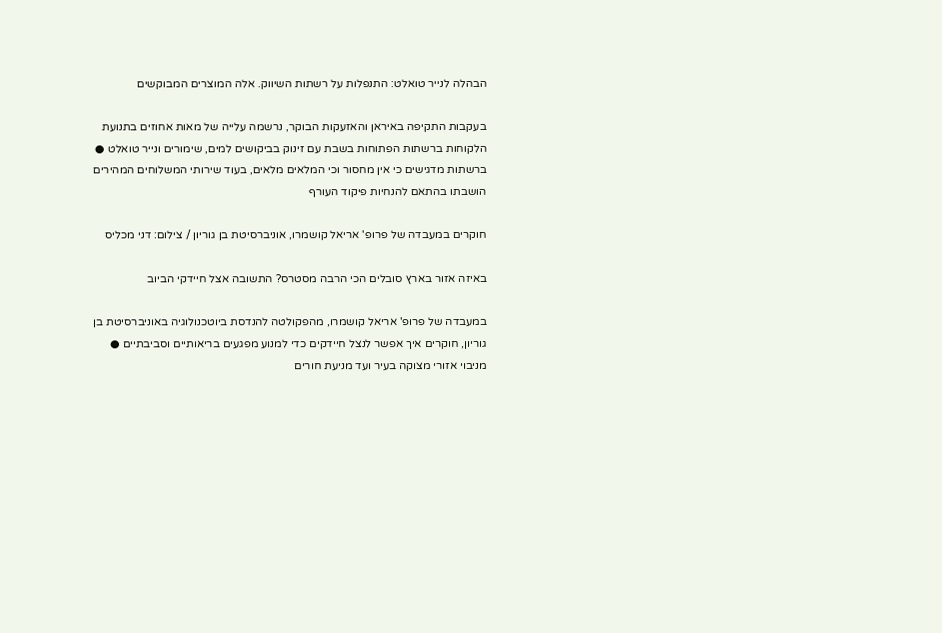הבהלה לנייר טואלט: התנפלות על רשתות השיווק. אלה המוצרים המבוקשים

בעקבות התקיפה באיראן והאזעקות הבוקר, נרשמה עלייה של מאות אחוזים בתנועת הלקוחות ברשתות הפתוחות בשבת עם זינוק בביקושים למים, שימורים ונייר טואלט ● ברשתות מדגישים כי אין מחסור וכי המלאים מלאים, בעוד שירותי המשלוחים המהירים הושבתו בהתאם להנחיות פיקוד העורף

חוקרים במעבדה של פרופ' אריאל קושמרו, אוניברסיטת בן גוריון / צילום: דני מכליס

באיזה אזור בארץ סובלים הכי הרבה מסטרס? התשובה אצל חיידקי הביוב

במעבדה של פרופ' אריאל קושמרו, מהפקולטה להנדסת ביוטכנולוגיה באוניברסיטת בן גוריון, חוקרים איך אפשר לנצל חיידקים כדי למנוע מפגעים בריאותיים וסביבתיים ● מניבוי אזורי מצוקה בעיר ועד מניעת חורים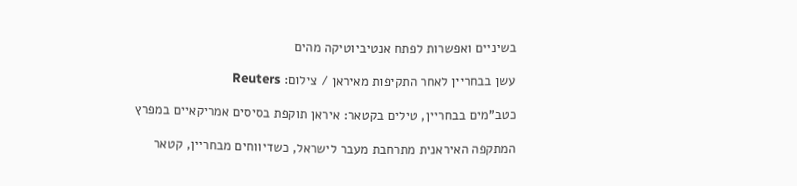בשיניים ואפשרות לפתח אנטיביוטיקה מהים

עשן בבחריין לאחר התקיפות מאיראן / צילום: Reuters

כטב"מים בבחריין, טילים בקטאר: איראן תוקפת בסיסים אמריקאיים במפרץ

המתקפה האיראנית מתרחבת מעבר לישראל, כשדיווחים מבחריין, קטאר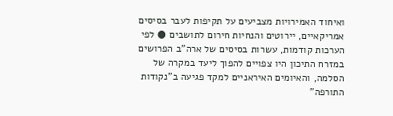ואיחוד האמירויות מצביעים על תקיפות לעבר בסיסים אמריקאיים, יירוטים והנחיות חירום לתושבים ● לפי הערכות קודמות, עשרות בסיסים של ארה”ב הפרושים במזרח התיכון היו צפויים להפוך ליעד במקרה של הסלמה, והאיומים האיראניים למקד פגיעה ב"נקודות התורפה"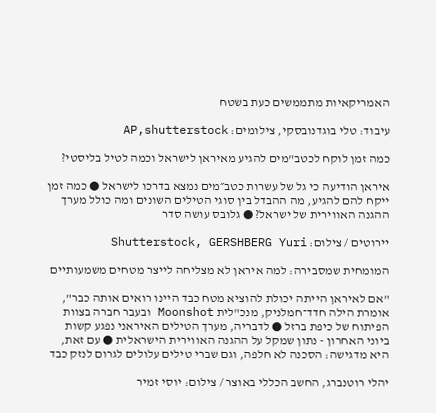האמריקאיות מתממשים כעת בשטח

עיבוד: טלי בוגדנובסקי, צילומים: AP,shutterstock

כמה זמן לוקח לכטב"מים להגיע מאיראן לישראל וכמה לטיל בליסטי?

איראן הודיעה כי גל של עשרות כטב״מים נמצא בדרכו לישראל ● כמה זמן ייקח להם להגיע, מה ההבדל בין סוגי הטילים השונים ומה כולל מערך ההגנה האווירית של ישראל? ● גלובס עושה סדר

יירוטים / צילום: Shutterstock, GERSHBERG Yuri

המומחית שמסבירה: למה איראן לא מצליחה לייצר מטחים משמעותיים

"אם לאיראן הייתה יכולת להוציא מטח כבד היינו רואים אותה כבר", אומרת הילה חדד־חמלניק, מנכ"לית Moonshot ובעבר חברה בצוות הפיתוח של כיפת ברזל ● לדבריה, מערך הטילים האיראני נפגע קשות ביוני האחרון - נתון שמקל על ההגנה האווירית הישראלית ● עם זאת, היא מדגישה: הסכנה לא חלפה, וגם שברי טילים עלולים לגרום לנזק כבד

יהלי רוטנברג, החשב הכללי באוצר / צילום: יוסי זמיר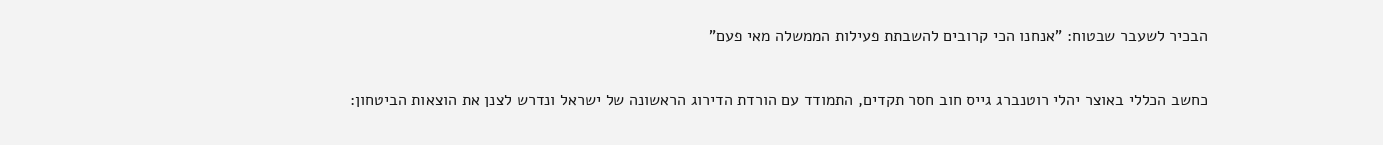הבכיר לשעבר שבטוח: "אנחנו הכי קרובים להשבתת פעילות הממשלה מאי פעם"

כחשב הכללי באוצר יהלי רוטנברג גייס חוב חסר תקדים, התמודד עם הורדת הדירוג הראשונה של ישראל ונדרש לצנן את הוצאות הביטחון: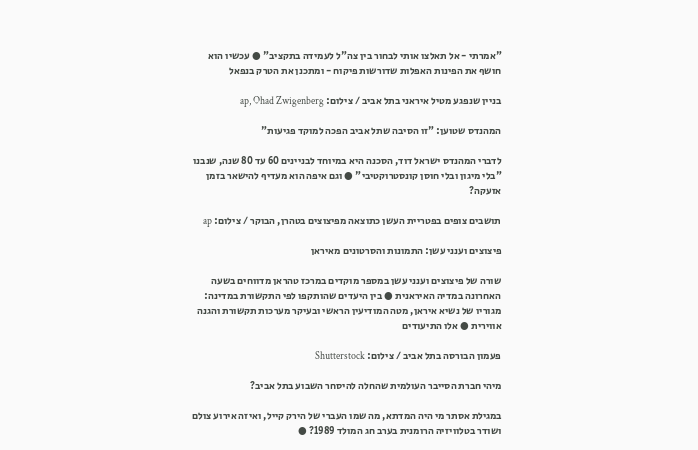"אמרתי - אל תאלצו אותי לבחור בין צה"ל לעמידה בתקציב" ● עכשיו הוא חושף את הפינות האפלות שדורשות פיקוח - ומתכנן את הטרק בנפאל

בניין שנפגע מטיל איראני בתל אביב / צילום: ap, Ohad Zwigenberg

המהנדס שטוען: "זו הסיבה שתל אביב הפכה למוקד פגיעות"

לדברי המהנדס ישראל דוד, הסכנה היא במיוחד לבניינים 60 עד 80 שנה, שנבנו "בלי מיגון ובלי חוסן קונסטרוקטיבי" ● וגם איפה הוא מעדיף להישאר בזמן אזעקה?

תושבים צופים בפטריית העשן כתוצאה מפיצוצים בטהרן, הבוקר / צילום: ap

פיצוצים וענני עשן: התמונות והסרטונים מאיראן

שורה של פיצוצים וענני עשן במספר מוקדים במרכז טהראן מדווחים בשעה האחרונה במדיה האיראנית ● בין היעדים שהותקפו לפי התקשורת במדינה: מגוריו של נשיא איראן, מטה המודיעין הראשי ובעיקר מערכות תקשורת והגנה אווירית ● אלו התיעודים

פעמון הבורסה בתל אביב / צילום: Shutterstock

מיהי חברת הסייבר העולמית שהחלה להיסחר השבוע בתל אביב?

במגילת אסתר מי היה המדתא, מה שמו העברי של הירק קייל, ואיזה אירוע צולם ושודר בטלוויזיה הרומנית בערב חג המולד 1989? ●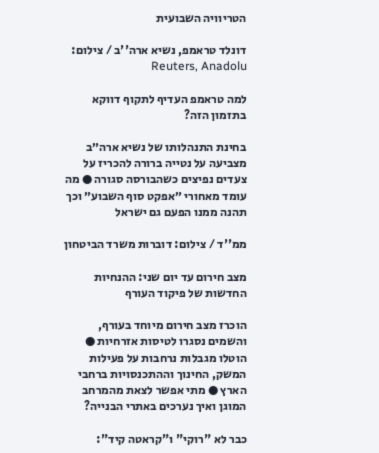הטריוויה השבועית

דונלד טראמפ, נשיא ארה''ב / צילום: Reuters, Anadolu

למה טראמפ העדיף לתקוף דווקא בתזמון הזה?

בחינת התנהלותו של נשיא ארה״ב מצביעה על נטייה ברורה להכריז על צעדים נפיצים כשהבורסה סגורה ● מה עומד מאחורי ״אפקט סוף השבוע״ וכך תהנה ממנו הפעם גם ישראל

ממ''ד / צילום: דוברות משרד הביטחון

מצב חירום עד יום שני: ההנחיות החדשות של פיקוד העורף

הוכרז מצב חירום מיוחד בעורף, והשמים נסגרו לטיסות אזרחיות ● הוטלו מגבלות נרחבות על פעילות המשק, החינוך וההתכנסויות ברחבי הארץ ● מתי אפשר לצאת מהמרחב המוגן ואיך נערכים באתרי הבנייה?

כבר לא "רוקי" ו"קראטה קיד":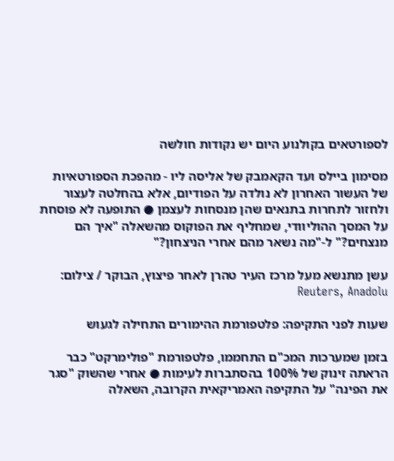לספורטאים בקולנוע היום יש נקודות חולשה

מסימון ביילס ועד הקאמבק של אליסה ליו - מהפכת הספורטאיות של העשור האחרון לא נולדה על הפודיום, אלא בהחלטה לעצור ולחזור לתחרות בתנאים שהן מנסחות לעצמן ● התופעה לא פוסחת על המסך ההוליוודי, שמחליף את הפוקוס מהשאלה "איך הם מנצחים?" ל-"מה נשאר מהם אחרי הניצחון?"

עשן מתנשא מעל מרכז העיר טהרן לאחר פיצוץ, הבוקר / צילום: Reuters, Anadolu

שעות לפני התקיפה: פלטפורמת ההימורים התחילה לגעוש

בזמן שמערכות המכ"ם התחממו, פלטפורמת "פולימרקט" כבר הראתה זינוק של 100% בהסתברות לעימות ● אחרי שהשוק "סגר את הפינה" על התקיפה האמריקאית הקרובה, השאלה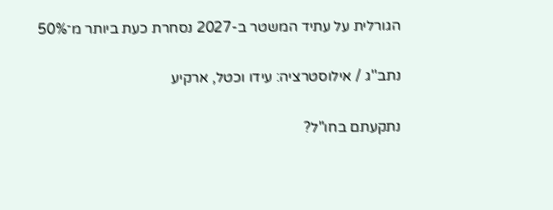הגורלית על עתיד המשטר ב-2027 נסחרת כעת ביותר מ־50%

נתב''ג / אילוסטרציה: עידו וכטל, ארקיע

נתקעתם בחו"ל?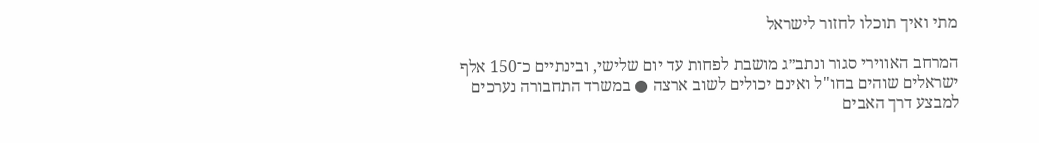מתי ואיך תוכלו לחזור לישראל

המרחב האווירי סגור ונתב״ג מושבת לפחות עד יום שלישי, ובינתיים כ־150 אלף ישראלים שוהים בחו"ל ואינם יכולים לשוב ארצה ● במשרד התחבורה נערכים למבצע דרך האבים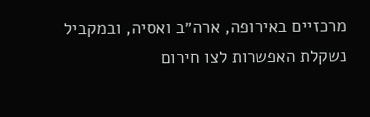מרכזיים באירופה, ארה״ב ואסיה, ובמקביל נשקלת האפשרות לצו חירום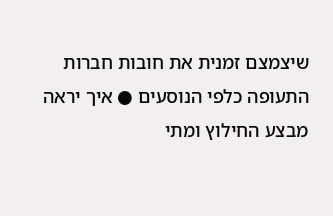שיצמצם זמנית את חובות חברות התעופה כלפי הנוסעים ● איך יראה מבצע החילוץ ומתי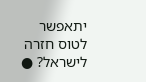יתאפשר לטוס חזרה לישראל? ●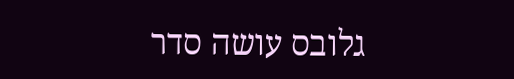גלובס עושה סדר